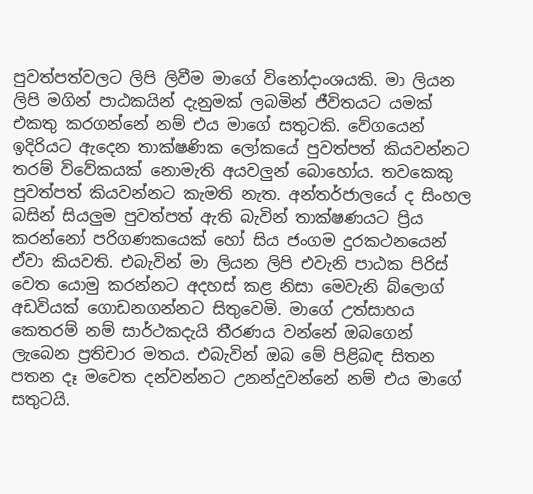පුවත්පත්වලට ලිපි ලිවීම මාගේ විනෝදාංශයකි. මා ලියන ලිපි මගින් පාඨකයින් දැනුමක් ලබමින් ජීවිතයට යමක් එකතු කරගන්නේ නම් එය මාගේ සතුටකි. වේගයෙන් ඉදිරියට ඇදෙන තාක්ෂණික ලෝකයේ පුවත්පත් කියවන්නට තරම් විවේකයක් නොමැති අයවලුන් බොහෝය. තවකෙකු පුවත්පත් කියවන්නට කැමති නැත. අන්තර්ජාලයේ ද සිංහල බසින් සියලුම පුවත්පත් ඇති බැවින් තාක්ෂණයට ප්‍රිය කරන්නෝ පරිගණකයෙක් හෝ සිය ජංගම දුරකථනයෙන් ඒවා කියවති. එබැවින් මා ලියන ලිපි එවැනි පාඨක පිරිස් වෙත යොමු කරන්නට අදහස් කළ නිසා මෙවැනි බ්ලොග් අඩවියක් ගොඩනගන්නට සිතුවෙමි. මාගේ උත්සාහය කෙතරම් නම් සාර්ථකදැයි තීරණය වන්නේ ඔබගෙන් ලැබෙන ප්‍රතිචාර මතය. එබැවින් ඔබ මේ පිළිබඳ සිතන පතන දෑ මවෙත දන්වන්නට උනන්දුවන්නේ නම් එය මාගේ සතුටයි.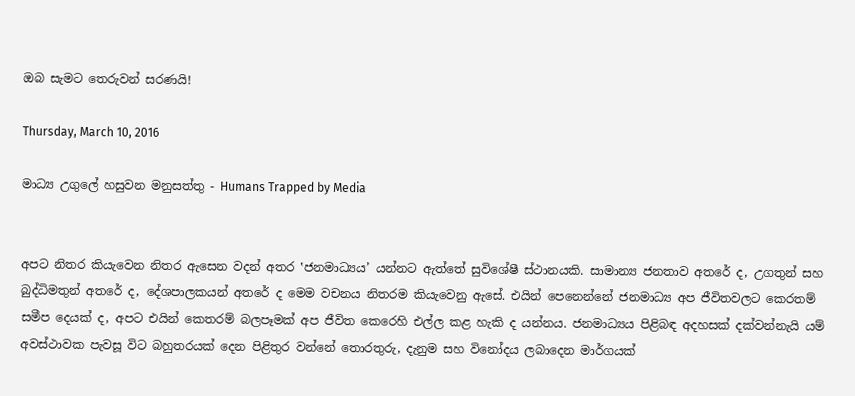ඔබ සැමට තෙරුවන් සරණයි!

Thursday, March 10, 2016

මාධ්‍ය උගුලේ හසුවන මනුසත්තු - Humans Trapped by Media


අපට නිතර කියැවෙන නිතර ඇසෙන වදන් අතර ‛ජනමාධ්‍යය’ යන්නට ඇත්තේ සුවිශේෂී ස්ථානයකි. සාමාන්‍ය ජනතාව අතරේ ද, උගතුන් සහ  බුද්ධිමතුන් අතරේ ද, දේශපාලකයන් අතරේ ද මෙම වචනය නිතරම කියැවෙනු ඇසේ. එයින් පෙනෙන්නේ ජනමාධ්‍ය අප ජීවිතවලට කෙරතම් සමීප දෙයක් ද, අපට එයින් කෙතරම් බලපෑමක් අප ජීවිත කෙරෙහි එල්ල කළ හැකි ද යන්නය. ජනමාධ්‍යය පිළිබඳ අදහසක් දක්වන්නැයි යම් අවස්ථාවක පැවසූ විට බහුතරයක් දෙන පිළිතුර වන්නේ තොරතුරු, දැනුම සහ විනෝදය ලබාදෙන මාර්ගයක්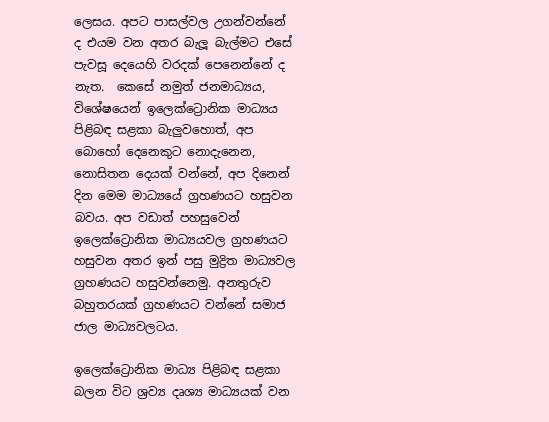ලෙසය. අපට පාසල්වල උගන්වන්නේ ද එයම වන අතර බැලූ බැල්මට එසේ පැවසූ දෙයෙහි වරදක් පෙනෙන්නේ ද නැත.  කෙසේ නමුත් ජනමාධ්‍යය, විශේෂයෙන් ඉලෙක්ට්‍රොනික මාධ්‍යය පිළිබඳ සළකා බැලුවහොත්, අප බොහෝ දෙනෙකුට නොදැනෙන, නොසිතන දෙයක් වන්නේ, අප දිනෙන් දින මෙම මාධ්‍යයේ ග්‍රහණයට හසුවන බවය. අප වඩාත් පහසුවෙන් ඉලෙක්ට්‍රොනික මාධ්‍යයවල ග්‍රහණයට හසුවන අතර ඉන් පසු මුද්‍රිත මාධ්‍යවල ග්‍රහණයට හසුවන්නෙමු. අනතුරුව බහුතරයක් ග්‍රහණයට වන්නේ සමාජ ජාල මාධ්‍යවලටය.

ඉලෙක්ට්‍රොනික මාධ්‍ය පිළිබඳ සළකා බලන විට ශ්‍රව්‍ය දෘශ්‍ය මාධ්‍යයක් වන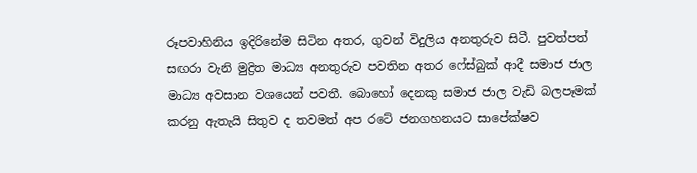රූපවාහිනිය ඉදිරිනේම සිටින අතර, ගුවන් විදුලිය අනතුරුව සිටී. පුවත්පත් සඟරා වැනි මුද්‍රිත මාධ්‍ය අනතුරුව පවතින අතර ෆේස්බුක් ආදී සමාජ ජාල මාධ්‍ය අවසාන වශයෙන් පවතී. බොහෝ දෙනකු සමාජ ජාල වැඩි බලපෑමක් කරනු ඇතැයි සිතුව ද තවමත් අප රටේ ජනගහනයට සාපේක්ෂව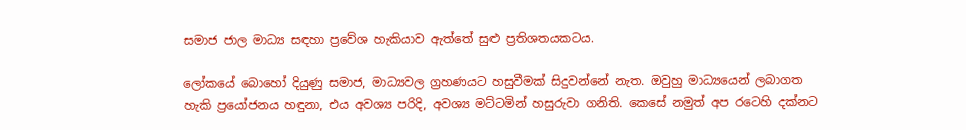සමාජ ජාල මාධ්‍ය සඳහා ප්‍රවේශ හැකියාව ඇත්තේ සුළු ප්‍රතිශතයකටය.

ලෝකයේ බොහෝ දියුණු සමාජ, මාධ්‍යවල ග්‍රහණයට හසුවීමක් සිදුවන්නේ නැත. ඔවුහු මාධ්‍යයෙන් ලබාගත හැකි ප්‍රයෝජනය හඳුනා, එය අවශ්‍ය පරිදි, අවශ්‍ය මට්ටමින් හසුරුවා ගනිති. කෙසේ නමුත් අප රටෙහි දක්නට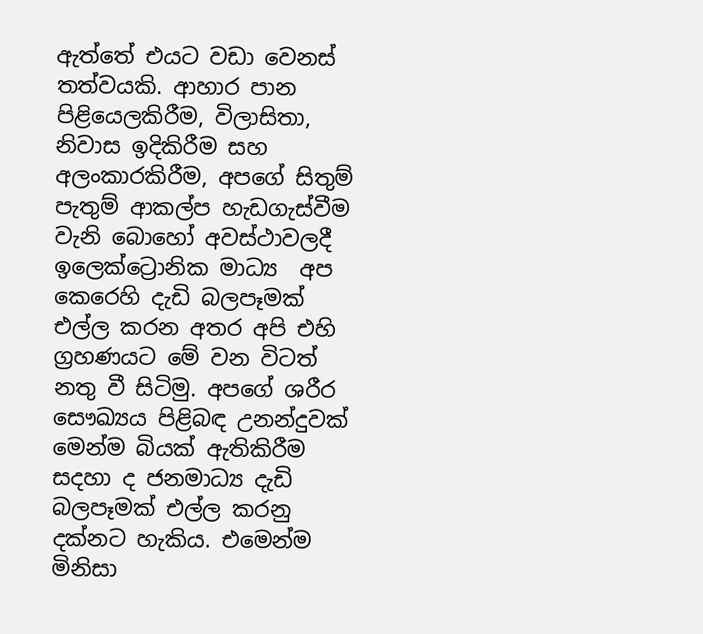ඇත්තේ එයට වඩා වෙනස් තත්වයකි. ආහාර පාන පිළියෙලකිරීම, විලාසිතා, නිවාස ඉදිකිරීම සහ අලංකාරකිරීම, අපගේ සිතුම් පැතුම් ආකල්ප හැඩගැස්වීම වැනි බොහෝ අවස්ථාවලදී ඉලෙක්ට්‍රොනික මාධ්‍ය  අප කෙරෙහි දැඩි බලපෑමක් එල්ල කරන අතර අපි එහි ග්‍රහණයට මේ වන විටත් නතු වී සිටිමු. අපගේ ශරීර සෞඛ්‍යය පිළිබඳ උනන්දුවක් මෙන්ම බියක් ඇතිකිරීම සදහා ද ජනමාධ්‍ය දැඩි බලපෑමක් එල්ල කරනු දක්නට හැකිය. එමෙන්ම මිනිසා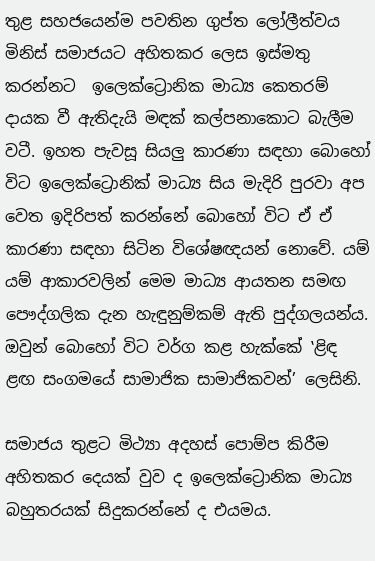තුළ සහජයෙන්ම පවතින ගුප්ත ලෝලීත්වය මිනිස් සමාජයට අහිතකර ලෙස ඉස්මතු කරන්නට  ඉලෙක්ට්‍රොනික මාධ්‍ය කෙතරම් දායක වී ඇතිදැයි මඳක් කල්පනාකොට බැලීම වටී. ඉහත පැවසූ සියලු කාරණා සඳහා බොහෝ විට ඉලෙක්ට්‍රොනික් මාධ්‍ය සිය මැදිරි පුරවා අප වෙත ඉදිරිපත් කරන්නේ බොහෝ විට ඒ ඒ කාරණා සඳහා සිටින විශේෂඥයන් නොවේ. යම් යම් ආකාරවලින් මෙම මාධ්‍ය ආයතන සමඟ පෞද්ගලික දැන හැඳුනුම්කම් ඇති පුද්ගලයන්ය. ඔවුන් බොහෝ විට වර්ග කළ හැක්කේ ‛ළිඳ ළඟ සංගමයේ සාමාජික සාමාජිකවන්’ ලෙසිනි.

සමාජය තුළට මිථ්‍යා අදහස් පොම්ප කිරීම අහිතකර දෙයක් වුව ද ඉලෙක්ට්‍රොනික මාධ්‍ය  බහුතරයක් සිදුකරන්නේ ද එයමය.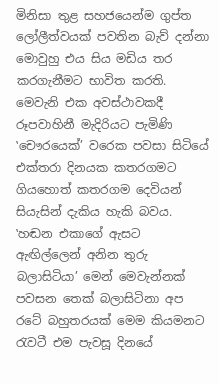මිනිසා තුළ සහජයෙන්ම ගුප්ත ලෝලීත්වයක් පවතින බැව් දන්නා මොවුහු එය සිය මඩිය තර කරගැනීමට භාවිත කරති. මෙවැනි එක අවස්ථාවකදී රූපවාහිනී මැදිරියට පැමිණි ‛චෞරයෙක්’ වරෙක පවසා සිටියේ එක්තරා දිනයක කතරගමට ගියහොත් කතරගම දෙවියන් සියැසින් දැකිය හැකි බවය. ‛හඬන එකාගේ ඇසට  ඇඟිල්ලෙන් අනින තුරු බලාසිටියා’ මෙන් මෙවැන්නක් පවසන තෙක් බලාසිටිනා අප රටේ බහුතරයක් මෙම කියමනට රැවටී එම පැවසූ දිනයේ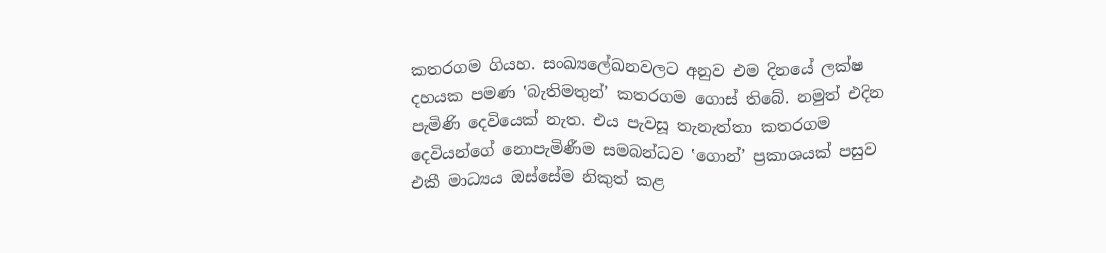කතරගම ගියහ. සංඛ්‍යලේඛනවලට අනුව එම දිනයේ ලක්ෂ දහයක පමණ ‛බැතිමතුන්’ කතරගම ගොස් තිබේ. නමුත් එදින පැමිණි දෙවියෙක් නැත. එය පැවසූ තැනැත්තා කතරගම දෙවියන්ගේ නොපැමිණීම සමබන්ධව ‛ගොන්’ ප්‍රකාශයක් පසුව එකී මාධ්‍යය ඔස්සේම නිකුත් කළ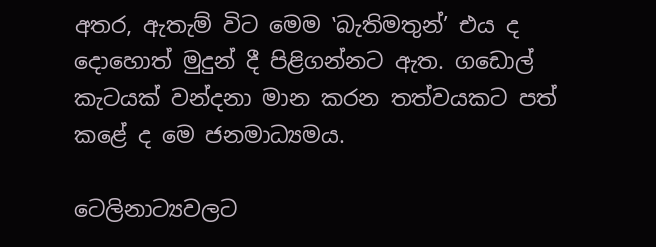අතර, ඇතැම් විට මෙම ‛බැතිමතුන්’ එය ද දොහොත් මුදුන් දී පිළිගන්නට ඇත. ගඩොල් කැටයක් වන්දනා මාන කරන තත්වයකට පත් කළේ ද මෙ ජනමාධ්‍යමය.

ටෙලිනාට්‍යවලට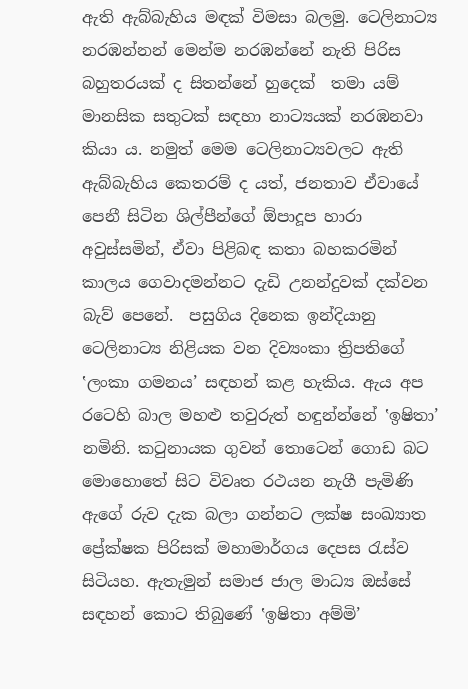ඇති ඇබ්බැහිය මඳක් විමසා බලමු. ටෙලිනාට්‍ය නරඹන්නන් මෙන්ම නරඹන්නේ නැති පිරිස බහුතරයක් ද සිතන්නේ හුදෙක්  තමා යම් මානසික සතුටක් සඳහා නාට්‍යයක් නරඹනවා කියා ය. නමුත් මෙම ටෙලිනාට්‍යවලට ඇති ඇබ්බැහිය කෙතරම් ද යත්, ජනතාව ඒවායේ පෙනී සිටින ශිල්පීන්ගේ ඕපාදූප හාරා අවුස්සමින්, ඒවා පිළිබඳ කතා බහකරමින් කාලය ගෙවාදමන්නට දැඩි උනන්දුවක් දක්වන බැව් පෙනේ.  පසුගිය දිනෙක ඉන්දියානු ටෙලිනාට්‍ය නිළියක වන දිව්‍යංකා ත්‍රිපතිගේ ‛ලංකා ගමනය’ සඳහන් කළ හැකිය. ඇය අප රටෙහි බාල මහළු තවුරුත් හඳුන්න්නේ ‛ඉෂිතා’ නමිනි. කටුනායක ගුවන් තොටෙන් ගොඩ බට මොහොතේ සිට විවෘත රථයන නැගී පැමිණි ඇගේ රුව දැක බලා ගන්නට ලක්ෂ සංඛ්‍යාත ප්‍රේක්ෂක පිරිසක් මහාමාර්ගය දෙපස රැස්ව සිටියහ. ඇතැමුන් සමාජ ජාල මාධ්‍ය ඔස්සේ සඳහන් කොට තිබුණේ ‛ඉෂිතා අම්මි’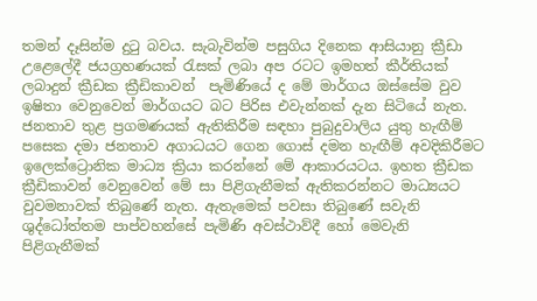තමන් දෑසින්ම දුටු බවය. සැබැවින්ම පසුගිය දිනෙක ආසියානු ක්‍රීඩා උළෙලේදී ජයග්‍රහණයක් රැසක් ලබා අප රටට ඉමහත් කීර්තියක් ලබාදුන් ක්‍රීඩක ක්‍රීඩිකාවන්  පැමිණියේ ද මේ මාර්ගය ඔස්සේම වුව ඉෂිතා වෙනුවෙන් මාර්ගයට බට පිරිස එවැන්නක් දැන සිටියේ නැත. ජනතාව තුළ ප්‍රගමණයක් ඇතිකිරීම සඳහා පුබුදුවාලිය යුතු හැඟීම් පසෙක දමා ජනතාව අගාධයට ගෙන ගොස් දමන හැඟීම් අවදිකිරීමට ඉලෙක්ට්‍රොනික මාධ්‍ය ක්‍රියා කරන්නේ මේ ආකාරයටය. ඉහත ක්‍රීඩක ක්‍රීඩිකාවන් වෙනුවෙන් මේ සා පිළිගැනීමක් ඇතිකරන්නට මාධ්‍යයට වුවමනාවක් තිබුණේ නැත. ඇතැමෙක් පවසා තිබුණේ සවැනි ශුද්ධෝත්තම පාප්වහන්සේ පැමිණි අවස්ථාව්දී හෝ මෙවැනි පිළිගැනීමක්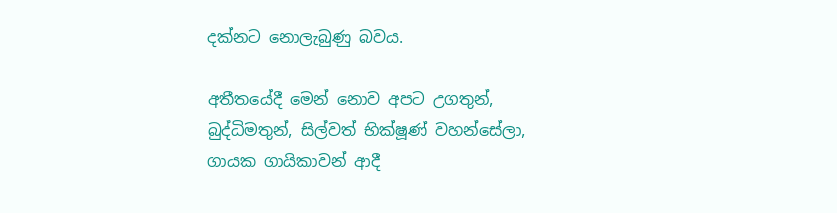දක්නට නොලැබුණු බවය.

අතීතයේදී මෙන් නොව අපට උගතුන්, බුද්ධිමතුන්, සිල්වත් භික්ෂූණ් වහන්සේලා, ගායක ගායිකාවන් ආදී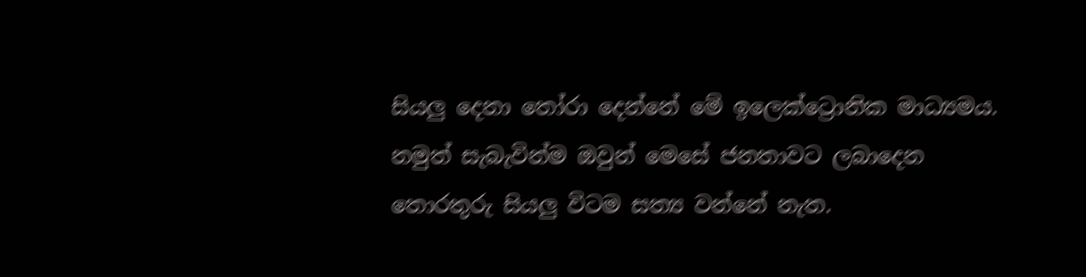සියලු දෙනා තෝරා දෙන්නේ මේ ඉලෙක්ට්‍රොනික මාධ්‍යමය. නමුත් සැබැවින්ම ඔවුන් මෙසේ ජනතාවට ලබාදෙන තොරතුරු සියලු විටම සත්‍ය වන්නේ නැත.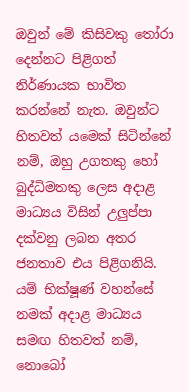ඔවුන් මේ කිසිවකු තෝරා දෙන්නට පිළිගත් නිර්ණායක භාවිත කරන්නේ නැත. ඔවුන්ට හිතවත් යමෙක් සිටින්නේ නම්, ඔහු උගතකු හෝ බුද්ධිමතකු ලෙස අදාළ මාධ්‍යය විසින් උලුප්පා දක්වනු ලබන අතර ජනතාව එය පිළිගනියි. යම් භික්ෂූණ් වහන්සේ නමක් අදාළ මාධ්‍යය සමඟ හිතවත් නම්, නොබෝ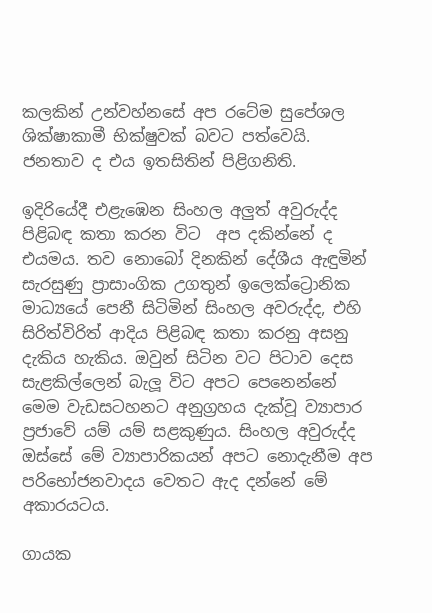කලකින් උන්වහ්නසේ අප රටේම සුපේශල ශික්ෂාකාමී භික්ෂුවක් බවට පත්වෙයි. ජනතාව ද එය ඉතසිතින් පිළිගනිති.

ඉදිරියේදී එළැඹෙන සිංහල අලුත් අවුරුද්ද පිළිබඳ කතා කරන විට  අප දකින්නේ ද එයමය. තව නොබෝ දිනකින් දේශීය ඇඳුමින් සැරසුණු ප්‍රාසාංගික උගතුන් ඉලෙක්ට්‍රොනික මාධ්‍යයේ පෙනී සිටිමින් සිංහල අවරුද්ද, එහි සිරිත්විරිත් ආදිය පිළිබඳ කතා කරනු අසනු දැකිය හැකිය. ඔවුන් සිටින වට පිටාව දෙස සැළකිල්ලෙන් බැලූ විට අපට පෙනෙන්නේ මෙම වැඩසටහනට අනුග්‍රහය දැක්වූ ව්‍යාපාර ප්‍රජාවේ යම් යම් සළකුණුය. සිංහල අවුරුද්ද ඔස්සේ මේ ව්‍යාපාරිකයන් අපට නොදැනීම අප පරිභෝජනවාදය වෙතට ඇද දන්නේ මේ අකාරයටය.

ගායක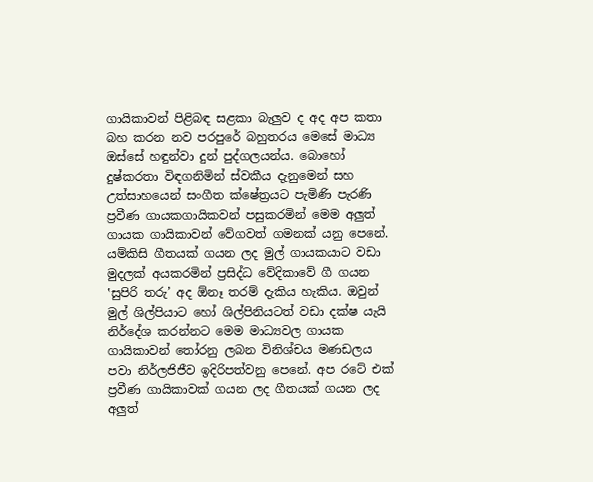ගායිකාවන් පිළිබඳ සළකා බැලුව ද අද අප කතා බහ කරන නව පරපුරේ බහුතරය මෙසේ මාධ්‍ය ඔස්සේ හඳුන්වා දුන් පුද්ගලයන්ය. බොහෝ දුෂ්කරතා විඳගනිමින් ස්වකීය දැනුමෙන් සහ උත්සාහයෙන් සංගීත ක්ෂේත්‍රයට පැමිණි පැරණි ප්‍රවීණ ගායකගායිකවන් පසුකරමින් මෙම අලුත් ගායක ගායිකාවන් වේගවත් ගමනක් යනු පෙනේ. යම්කිසි ගීතයක් ගයන ලද මුල් ගායකයාට වඩා මුදලක් අයකරමින් ප්‍රසිද්ධ වේදිකාවේ ගී ගයන ‛සුපිරි තරු’ අද ඕනෑ තරම් දැකිය හැකිය. ඔවුන් මුල් ශිල්පියාට හෝ ශිල්පිනියටත් වඩා දක්ෂ යැයි නිර්දේශ කරන්නට මෙම මාධ්‍යවල ගායක ගායිකාවන් තෝරනු ලබන විනිශ්චය මණඩලය පවා නිර්ලජිජීව ඉදිරිපත්වනු පෙනේ. අප රටේ එක් ප්‍රවීණ ගායිකාවක් ගයන ලද ගීතයක් ගයන ලද අලුත්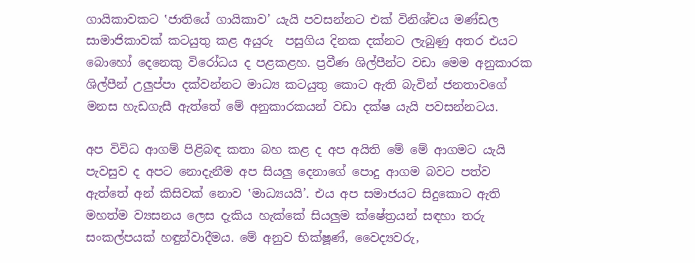ගායිකාවකට ‛ජාතියේ ගායිකාව’ යැයි පවසන්නට එක් විනිශ්චය මණ්ඩල සාමාජිකාවක් කටයුතු කළ අයුරු  පසුගිය දිනක දක්නට ලැබුණු අතර එයට බොහෝ දෙනෙකු විරෝධය ද පළකළහ. ප්‍රවීණ ශිල්පීන්ට වඩා මෙම අනුකාරක ශිල්පීන් උලුප්පා දක්වන්නට මාධ්‍ය කටයුතු කොට ඇති බැවින් ජනතාවගේ මනස හැඩගැසී ඇත්තේ මේ අනුකාරකයන් වඩා දක්ෂ යැයි පවසන්නටය.

අප විවිධ ආගම් පිළිබඳ කතා බහ කළ ද අප අයිති මේ මේ ආගමට යැයි පැවසුව ද අපට නොදැනීම අප සියලු දෙනාගේ පොදු ආගම බවට පත්ව ඇත්තේ අන් කිසිවක් නොව ‛මාධ්‍යයයි’. එය අප සමාජයට සිදුකොට ඇති මහත්ම ව්‍යසනය ලෙස දැකිය හැක්කේ සියලුම ක්ෂේත්‍රයන් සඳහා තරු සංකල්පයක් හඳුන්වාදීමය. මේ අනුව භික්ෂූණ්, වෛද්‍යවරු,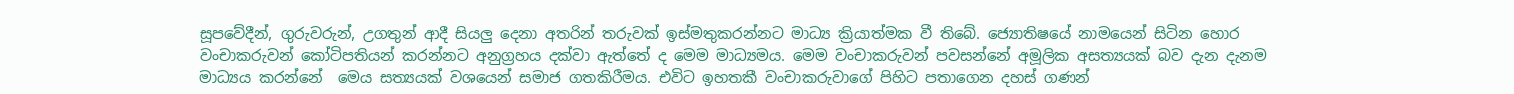සූපවේදීන්, ගුරුවරුන්, උගතුන් ආදී සියලු දෙනා අතරින් තරුවක් ඉස්මතුකරන්නට මාධ්‍ය ක්‍රියාත්මක වී තිබේ. ජ්‍යොතිෂයේ නාමයෙන් සිටින හොර වංචාකරුවන් කෝටිපතියන් කරන්නට අනුග්‍රහය දක්වා ඇත්තේ ද මෙම මාධ්‍යමය. මෙම වංචාකරුවන් පවසන්නේ අමූලික අසත්‍යයක් බව දැන දැනම මාධ්‍යය කරන්නේ  මෙය සත්‍යයක් වශයෙන් සමාජ ගතකිරීමය. එවිට ඉහතකී වංචාකරුවාගේ පිහිට පතාගෙන දහස් ගණන්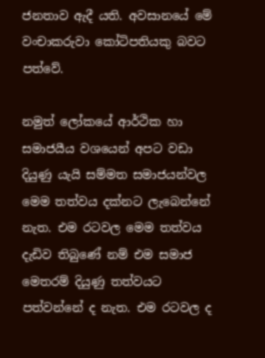ජනතාව ඇදී යති. අවසානයේ මේ වංචාකරුවා කෝටිපතියකු බවට පත්වේ.

නමුත් ලෝකයේ ආර්ථික හා සමාජයීය වශයෙන් අපට වඩා දියුණු යැයි සම්මත සමාජයන්වල මෙම තත්වය දක්නට ලැබෙන්නේ නැත. එම රටවල මෙම තත්වය දැඩිව තිබුණේ නම් එම සමාජ මෙතරම් දියුණු තත්වයට පත්වන්නේ ද නැත. එම රටවල ද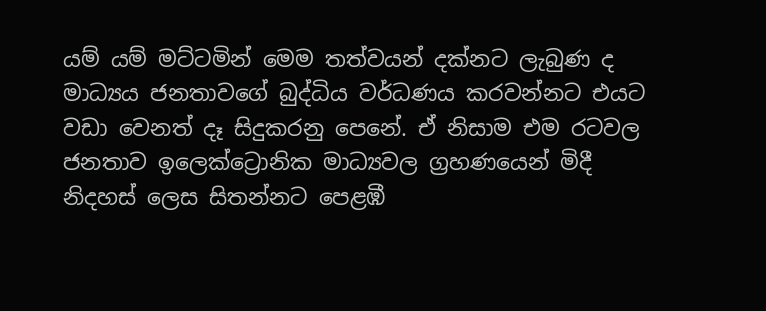යම් යම් මට්ටමින් මෙම තත්වයන් දක්නට ලැබුණ ද මාධ්‍යය ජනතාවගේ බුද්ධිය වර්ධණය කරවන්නට එයට වඩා වෙනත් දෑ සිදුකරනු පෙනේ. ඒ නිසාම එම රටවල ජනතාව ඉලෙක්ට්‍රොනික මාධ්‍යවල ග්‍රහණයෙන් මිදී නිදහස් ලෙස සිතන්නට පෙළඹී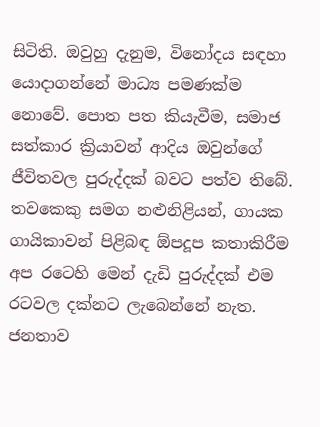සිටිති. ඔවුහු දැනුම, විනෝදය සඳහා යොදාගන්නේ මාධ්‍ය පමණක්ම නොවේ. පොත පත කියැවීම, සමාජ සත්කාර ක්‍රියාවන් ආදිය ඔවුන්ගේ ජීවිතවල පුරුද්දක් බවට පත්ව තිබේ. තවකෙකු සමග නළුනිළියන්, ගායක ගායිකාවන් පිළිබඳ ඕපදූප කතාකිරීම අප රටෙහි මෙන් දැඩි පුරුද්දක් එම රටවල දක්නට ලැබෙන්නේ නැත. ජනතාව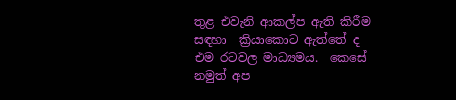තුළ එවැනි ආකල්ප ඇති කිරීම සඳහා  ක්‍රියාකොට ඇත්තේ ද එම රටවල මාධ්‍යමය.  කෙසේ නමුත් අප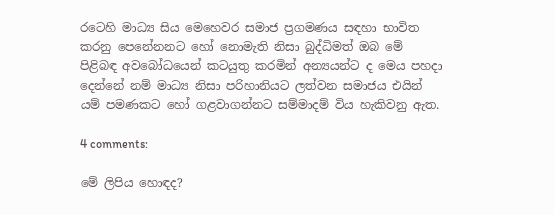රටෙහි මාධ්‍ය සිය මෙහෙවර සමාජ ප්‍රගමණය සඳහා භාවිත කරනු පෙනේනනට හෝ නොමැති නිසා බුද්ධිමත් ඔබ මේ පිළිබඳ අවබෝධයෙන් කටයුතු කරමින් අන්‍යයන්ට ද මෙය පහදා දෙන්නේ නම් මාධ්‍ය නිසා පරිහානියට ලත්වන සමාජය එයින් යම් පමණකට හෝ ගළවාගන්නට සම්මාදම් විය හැකිවනු ඇත.

4 comments:

මේ ලිපිය හොඳද?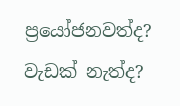ප්‍රයෝජනවත්ද? වැඩක් නැත්ද?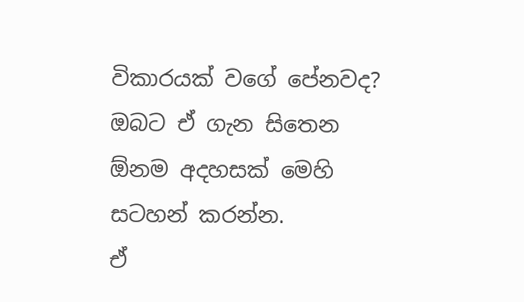විකාරයක් වගේ පේනවද?
ඔබට ඒ ගැන සිතෙන ඕනම අදහසක් මෙහි සටහන් කරන්න.
ඒ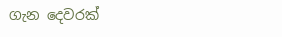ගැන දෙවරක්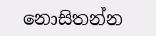නොසිතන්න